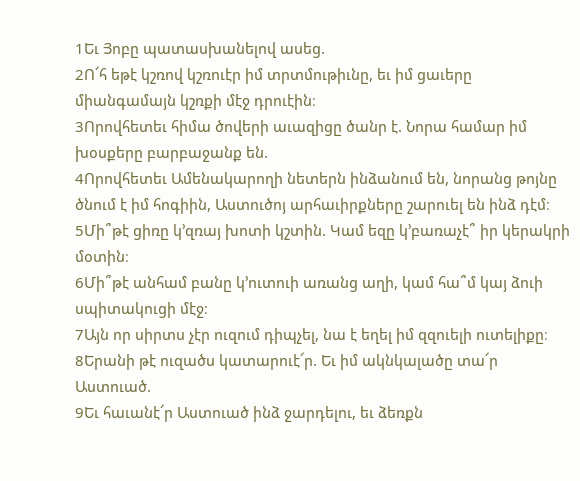1Եւ Յոբը պատասխանելով ասեց.
2Ո՜հ եթէ կշռով կշռուէր իմ տրտմութիւնը, եւ իմ ցաւերը միանգամայն կշռքի մէջ դրուէին։
3Որովհետեւ հիմա ծովերի աւազիցը ծանր է. Նորա համար իմ խօսքերը բարբաջանք են.
4Որովհետեւ Ամենակարողի նետերն ինձանում են, նորանց թոյնը ծնում է իմ հոգիին, Աստուծոյ արհաւիրքները շարուել են ինձ դէմ։
5Մի՞թէ ցիռը կ’զռայ խոտի կշտին. Կամ եզը կ’բառաչէ՞ իր կերակրի մօտին։
6Մի՞թէ անհամ բանը կ’ուտուի առանց աղի, կամ հա՞մ կայ ձուի սպիտակուցի մէջ։
7Այն որ սիրտս չէր ուզում դիպչել, նա է եղել իմ զզուելի ուտելիքը։
8Երանի թէ ուզածս կատարուէ՜ր. Եւ իմ ակնկալածը տա՜ր Աստուած.
9Եւ հաւանէ՜ր Աստուած ինձ ջարդելու, եւ ձեռքն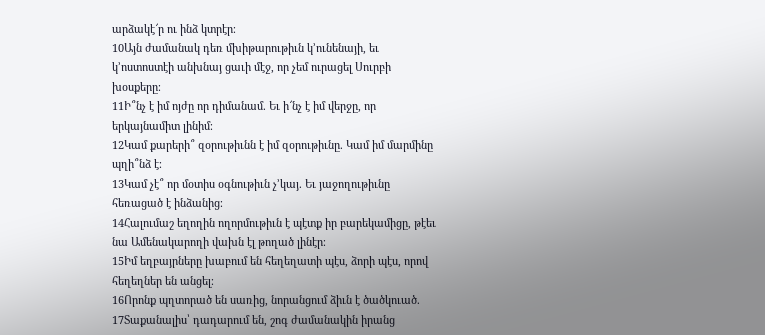արձակէ՜ր ու ինձ կտրէր։
10Այն ժամանակ դեռ մխիթարութիւն կ’ունենայի, եւ կ’ոստոստէի անխնայ ցաւի մէջ, որ չեմ ուրացել Սուրբի խօսքերը։
11Ի՞նչ է իմ ոյժը որ դիմանամ. Եւ ի՜նչ է իմ վերջը, որ երկայնամիտ լինիմ։
12Կամ քարերի՞ զօրութիւնն է իմ զօրութիւնը. Կամ իմ մարմինը պղի՞նձ է։
13Կամ չէ՞ որ մօտիս օգնութիւն չ’կայ. Եւ յաջողութիւնը հեռացած է ինձանից։
14Հալումաշ եղողին ողորմութիւն է պէտք իր բարեկամիցը, թէեւ նա Ամենակարողի վախն էլ թողած լինէր։
15Իմ եղբայրները խաբում են հեղեղատի պէս, ձորի պէս, որով հեղեղներ են անցել։
16Որոնք պղտորած են սառից, նորանցում ձիւն է ծածկուած.
17Տաքանալիս՝ դադարում են, շոգ ժամանակին իրանց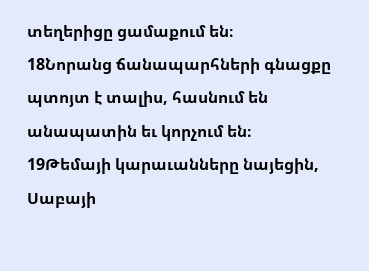տեղերիցը ցամաքում են։
18Նորանց ճանապարհների գնացքը պտոյտ է տալիս, հասնում են անապատին եւ կորչում են։
19Թեմայի կարաւանները նայեցին, Սաբայի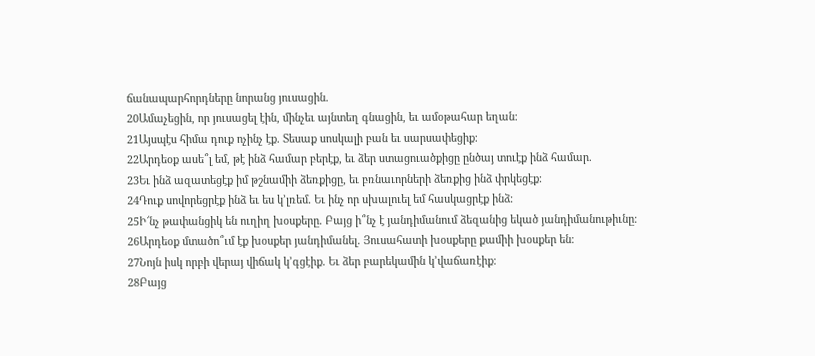ճանապարհորդները նորանց յուսացին.
20Ամաչեցին, որ յուսացել էին, մինչեւ այնտեղ գնացին, եւ ամօթահար եղան։
21Այսպէս հիմա դուք ոչինչ էք. Տեսաք սոսկալի բան եւ սարսափեցիք։
22Արդեօք ասե՞լ եմ, թէ ինձ համար բերէք, եւ ձեր ստացուածքիցը ընծայ տուէք ինձ համար.
23Եւ ինձ ազատեցէք իմ թշնամիի ձեռքիցը, եւ բռնաւորների ձեռքից ինձ փրկեցէք։
24Դուք սովորեցրէք ինձ եւ ես կ’լռեմ. Եւ ինչ որ սխալուել եմ հասկացրէք ինձ։
25Ի՜նչ թափանցիկ են ուղիղ խօսքերը. Բայց ի՞նչ է յանդիմանում ձեզանից եկած յանդիմանութիւնը։
26Արդեօք մտածո՞ւմ էք խօսքեր յանդիմանել. Յուսահատի խօսքերը քամիի խօսքեր են։
27Նոյն իսկ որբի վերայ վիճակ կ’գցէիք. Եւ ձեր բարեկամին կ’վաճառէիք։
28Բայց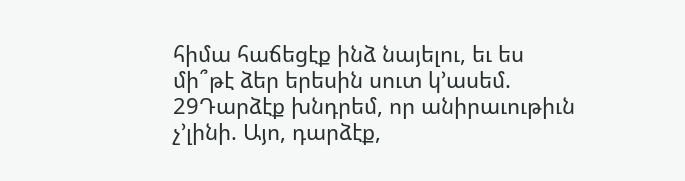հիմա հաճեցէք ինձ նայելու, եւ ես մի՞թէ ձեր երեսին սուտ կ’ասեմ.
29Դարձէք խնդրեմ, որ անիրաւութիւն չ’լինի. Այո, դարձէք,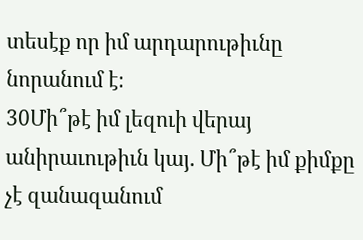տեսէք որ իմ արդարութիւնը նորանում է։
30Մի՞թէ իմ լեզուի վերայ անիրաւութիւն կայ. Մի՞թէ իմ քիմքը չէ զանազանում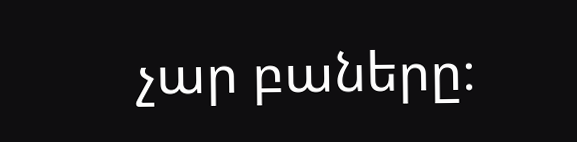չար բաները։